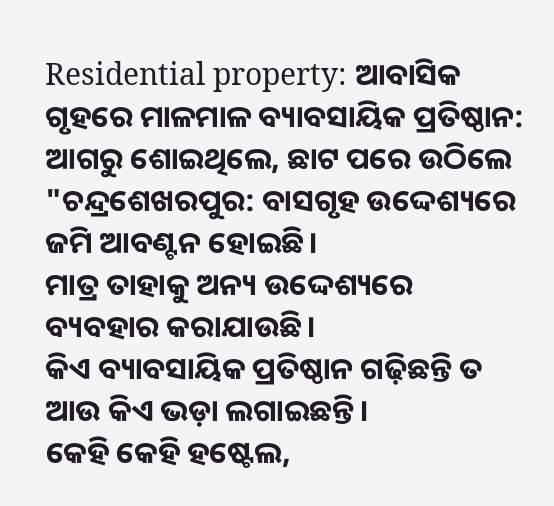Residential property: ଆବାସିକ ଗୃହରେ ମାଳମାଳ ବ୍ୟାବସାୟିକ ପ୍ରତିଷ୍ଠାନ: ଆଗରୁ ଶୋଇଥିଲେ, ଛାଟ ପରେ ଉଠିଲେ
"ଚନ୍ଦ୍ରଶେଖରପୁର: ବାସଗୃହ ଉଦ୍ଦେଶ୍ୟରେ ଜମି ଆବଣ୍ଟନ ହୋଇଛି।
ମାତ୍ର ତାହାକୁ ଅନ୍ୟ ଉଦ୍ଦେଶ୍ୟରେ ବ୍ୟବହାର କରାଯାଉଛି।
କିଏ ବ୍ୟାବସାୟିକ ପ୍ରତିଷ୍ଠାନ ଗଢ଼ିଛନ୍ତି ତ ଆଉ କିଏ ଭଡ଼ା ଲଗାଇଛନ୍ତି।
କେହି କେହି ହଷ୍ଟେଲ,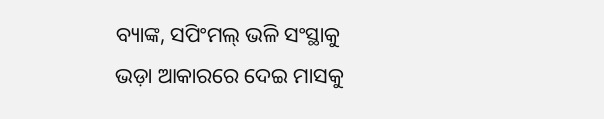ବ୍ୟାଙ୍କ, ସପିଂମଲ୍ ଭଳି ସଂସ୍ଥାକୁ ଭଡ଼ା ଆକାରରେ ଦେଇ ମାସକୁ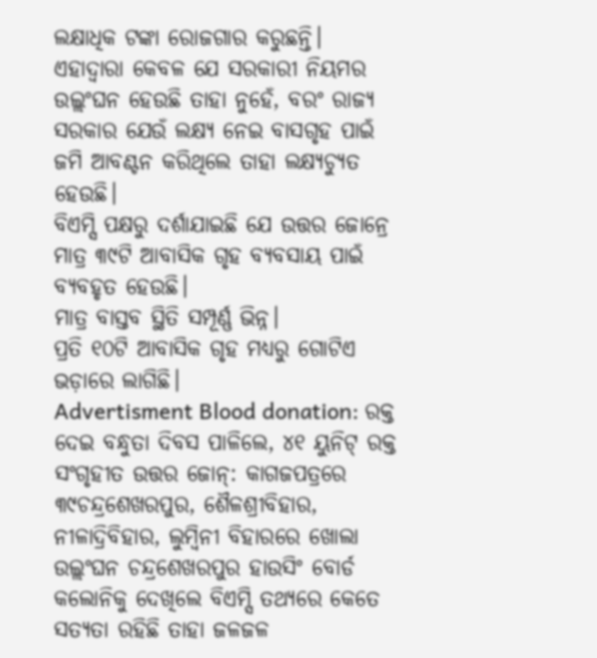ଲକ୍ଷାଧିକ ଟଙ୍କା ରୋଜଗାର କରୁଛନ୍ତି।
ଏହାଦ୍ବାରା କେବଳ ଯେ ସରକାରୀ ନିୟମର ଉଲ୍ଲଂଘନ ହେଉଛି ତାହା ନୁହେଁ, ବରଂ ରାଜ୍ୟ ସରକାର ଯେଉଁ ଲକ୍ଷ୍ୟ ନେଇ ବାସଗୃହ ପାଇଁ ଜମି ଆବଣ୍ଟନ କରିଥିଲେ ତାହା ଲକ୍ଷ୍ୟଚ୍ୟୁତ ହେଉଛି।
ବିଏମ୍ସି ପକ୍ଷରୁ ଦର୍ଶାଯାଇଛି ଯେ ଉତ୍ତର ଜୋନ୍ରେ ମାତ୍ର ୩୯ଟି ଆବାସିକ ଗୃହ ବ୍ୟବସାୟ ପାଇଁ ବ୍ୟବହୃତ ହେଉଛି।
ମାତ୍ର ବାସ୍ତବ ସ୍ଥିତି ସମ୍ପୂର୍ଣ୍ଣ ଭିନ୍ନ।
ପ୍ରତି ୧୦ଟି ଆବାସିକ ଗୃହ ମଧ୍ୟରୁ ଗୋଟିଏ ଭଡ଼ାରେ ଲାଗିଛି।
Advertisment Blood donation: ରକ୍ତ ଦେଇ ବନ୍ଧୁତା ଦିବସ ପାଳିଲେ, ୪୧ ୟୁନିଟ୍ ରକ୍ତ ସଂଗୃହୀତ ଉତ୍ତର ଜୋନ୍: କାଗଜପତ୍ରରେ ୩୯ଚନ୍ଦ୍ରଶେଖରପୁର, ଶୈଳଶ୍ରୀବିହାର, ନୀଳାଦ୍ରିବିହାର, ଲୁମ୍ବିନୀ ବିହାରରେ ଖୋଲା ଉଲ୍ଲଂଘନ ଚନ୍ଦ୍ରଶେଖରପୁର ହାଉସିଂ ବୋର୍ଡ କଲୋନିକୁ ଦେଖିଲେ ବିଏମ୍ସି ତଥ୍ୟରେ କେତେ ସତ୍ୟତା ରହିଛି ତାହା ଜଳଜଳ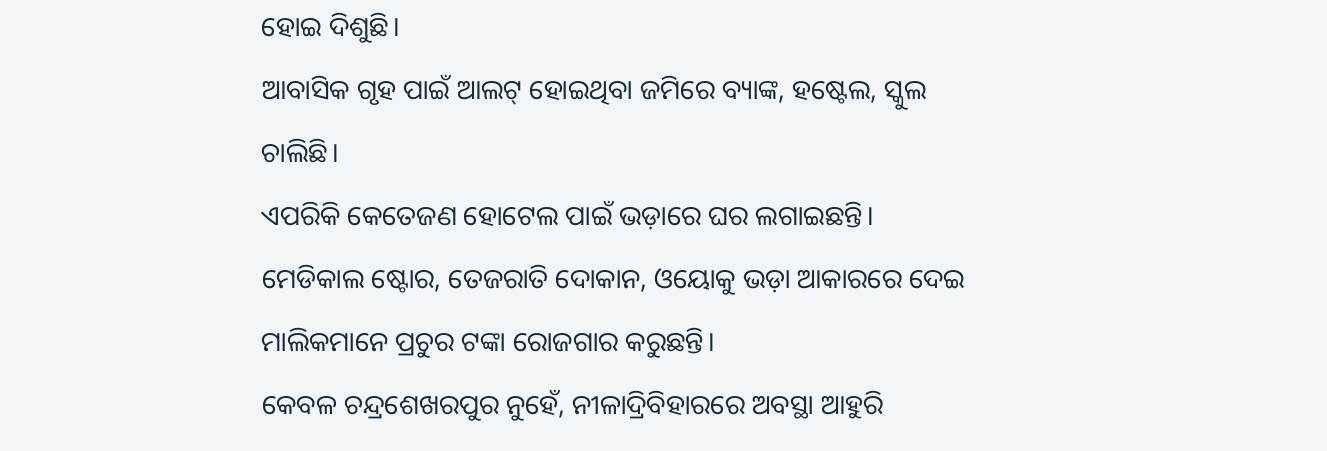ହୋଇ ଦିଶୁଛି।
ଆବାସିକ ଗୃହ ପାଇଁ ଆଲଟ୍ ହୋଇଥିବା ଜମିରେ ବ୍ୟାଙ୍କ, ହଷ୍ଟେଲ, ସ୍କୁଲ ଚାଲିଛି।
ଏପରିକି କେତେଜଣ ହୋଟେଲ ପାଇଁ ଭଡ଼ାରେ ଘର ଲଗାଇଛନ୍ତି।
ମେଡିକାଲ ଷ୍ଟୋର, ତେଜରାତି ଦୋକାନ, ଓୟୋକୁ ଭଡ଼ା ଆକାରରେ ଦେଇ ମାଲିକମାନେ ପ୍ରଚୁର ଟଙ୍କା ରୋଜଗାର କରୁଛନ୍ତି।
କେବଳ ଚନ୍ଦ୍ରଶେଖରପୁର ନୁହେଁ, ନୀଳାଦ୍ରିବିହାରରେ ଅବସ୍ଥା ଆହୁରି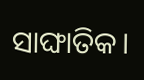ସାଙ୍ଘାତିକ।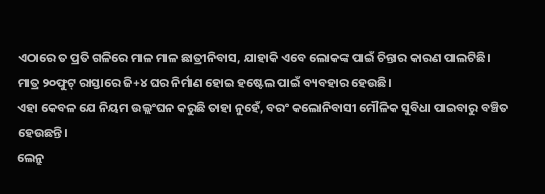ଏଠାରେ ତ ପ୍ରତି ଗଳିରେ ମାଳ ମାଳ ଛାତ୍ରୀନିବାସ, ଯାହାକି ଏବେ ଲୋକଙ୍କ ପାଇଁ ଚିନ୍ତାର କାରଣ ପାଲଟିଛି।
ମାତ୍ର ୨୦ଫୁଟ୍ ରାସ୍ତାରେ ଜି+୪ ଘର ନିର୍ମାଣ ହୋଇ ହଷ୍ଟେଲ ପାଇଁ ବ୍ୟବହାର ହେଉଛି।
ଏହା କେବଳ ଯେ ନିୟମ ଉଲ୍ଲଂଘନ କରୁଛି ତାହା ନୁହେଁ, ବରଂ କଲୋନିବାସୀ ମୌଳିକ ସୁବିଧା ପାଇବାରୁ ବଞ୍ଚିତ ହେଉଛନ୍ତି।
ଲେନ୍ରୁ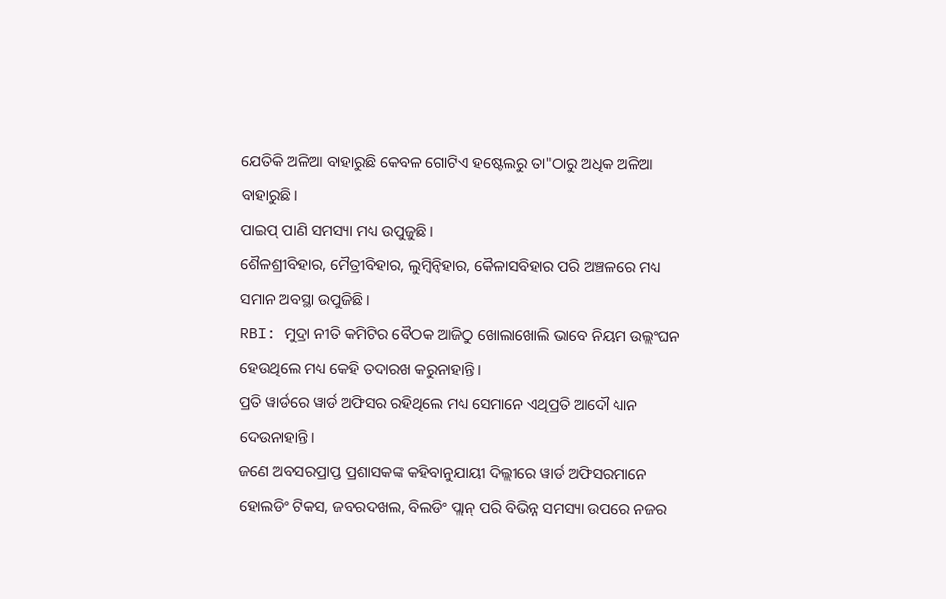ଯେତିକି ଅଳିଆ ବାହାରୁଛି କେବଳ ଗୋଟିଏ ହଷ୍ଟେଲରୁ ତା"ଠାରୁ ଅଧିକ ଅଳିଆ ବାହାରୁଛି।
ପାଇପ୍ ପାଣି ସମସ୍ୟା ମଧ୍ୟ ଉପୁଜୁଛି।
ଶୈଳଶ୍ରୀବିହାର, ମୈତ୍ରୀବିହାର, ଲୁମ୍ବିନ୍ବିହାର, କୈଳାସବିହାର ପରି ଅଞ୍ଚଳରେ ମଧ୍ୟ ସମାନ ଅବସ୍ଥା ଉପୁଜିଛି।
RBI: ମୁଦ୍ରା ନୀତି କମିଟିର ବୈଠକ ଆଜିଠୁ ଖୋଲାଖୋଲି ଭାବେ ନିୟମ ଉଲ୍ଲଂଘନ ହେଉଥିଲେ ମଧ୍ୟ କେହି ତଦାରଖ କରୁନାହାନ୍ତି।
ପ୍ରତି ୱାର୍ଡରେ ୱାର୍ଡ ଅଫିସର ରହିଥିଲେ ମଧ୍ୟ ସେମାନେ ଏଥିପ୍ରତି ଆଦୌ ଧ୍ୟାନ ଦେଉନାହାନ୍ତି।
ଜଣେ ଅବସରପ୍ରାପ୍ତ ପ୍ରଶାସକଙ୍କ କହିବାନୁଯାୟୀ ଦିଲ୍ଲୀରେ ୱାର୍ଡ ଅଫିସରମାନେ ହୋଲଡିଂ ଟିକସ, ଜବରଦଖଲ, ବିଲଡିଂ ପ୍ଲାନ୍ ପରି ବିଭିନ୍ନ ସମସ୍ୟା ଉପରେ ନଜର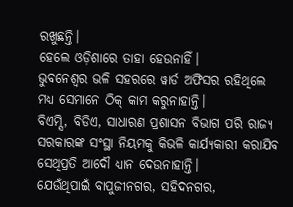ରଖୁଛନ୍ତି।
ହେଲେ ଓଡ଼ିଶାରେ ତାହା ହେଉନାହିଁ।
ଭୁବନେଶ୍ବର ଭଳି ସହରରେ ୱାର୍ଡ ଅଫିସର ରହିଥିଲେ ମଧ୍ୟ ସେମାନେ ଠିକ୍ କାମ କରୁନାହାନ୍ତି।
ବିଏମ୍ସି, ବିଡିଏ, ସାଧାରଣ ପ୍ରଶାସନ ବିଭାଗ ପରି ରାଜ୍ୟ ସରକାରଙ୍କ ସଂସ୍ଥା ନିୟମକୁ କିଭଳି କାର୍ଯ୍ୟକାରୀ କରାଯିବ ସେଥିପ୍ରତି ଆଦୌ ଧ୍ୟାନ ଦେଉନାହାନ୍ତି।
ଯେଉଁଥିପାଇଁ ବାପୁଜୀନଗର, ସହିଦନଗର,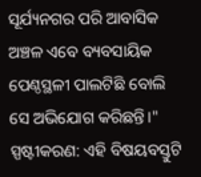ସୂର୍ଯ୍ୟନଗର ପରି ଆବାସିକ ଅଞ୍ଚଳ ଏବେ ବ୍ୟବସାୟିକ ପେଣ୍ଠସ୍ଥଳୀ ପାଲଟିଛି ବୋଲି ସେ ଅଭିଯୋଗ କରିଛନ୍ତି।"
ସ୍ପଷ୍ଟୀକରଣ: ଏହି ବିଷୟବସ୍ତୁଟି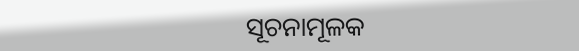ସୂଚନାମୂଳକ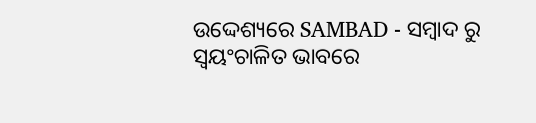ଉଦ୍ଦେଶ୍ୟରେ SAMBAD - ସମ୍ବାଦ ରୁ ସ୍ୱୟଂଚାଳିତ ଭାବରେ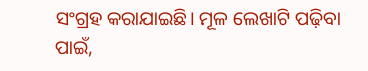ସଂଗ୍ରହ କରାଯାଇଛି। ମୂଳ ଲେଖାଟି ପଢ଼ିବା ପାଇଁ,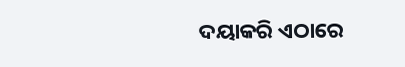ଦୟାକରି ଏଠାରେ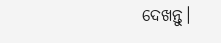ଦେଖନ୍ତୁ।